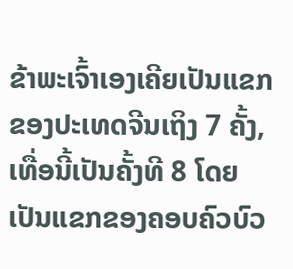ຂ້າພະເຈົ້າເອງເຄີຍເປັນແຂກຂອງປະເທດຈີນເຖິງ 7 ຄັ້ງ,ເທື່ອນີ້ເປັນຄັ້ງທີ 8 ໂດຍເປັນແຂກຂອງຄອບຄົວບົວ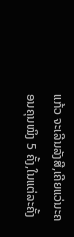ແກ້ວ ຈະເລີນລັງສີ,ເຄີຍແວ່ນະຄອນຄຸນໝິງ 5 ຄັ້ງ,ໃນແຕ່ລະຄັ້ງ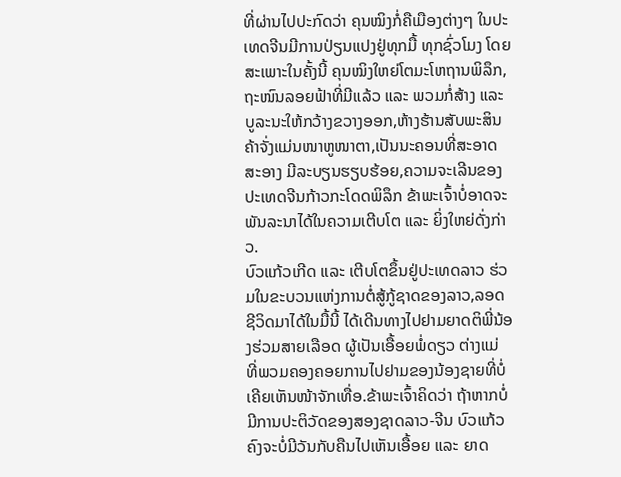ທີ່ຜ່ານໄປປະກົດວ່າ ຄຸນໝິງກໍ່ຄືເມືອງຕ່າງໆ ໃນປະເທດຈີນມີການປ່ຽນແປງຢູ່ທຸກມື້ ທຸກຊົ່ວໂມງ ໂດຍສະເພາະໃນຄັ້ງນີ້ ຄຸນໝິງໃຫຍ່ໂຕມະໂຫຖານພິລຶກ,ຖະໜົນລອຍຟ້າທີ່ມີແລ້ວ ແລະ ພວມກໍ່ສ້າງ ແລະ ບູລະນະໃຫ້ກວ້າງຂວາງອອກ,ຫ້າງຮ້ານສັບພະສິນຄ້າຈັ່ງແມ່ນໜາຫູໜາຕາ,ເປັນນະຄອນທີ່ສະອາດສະອາງ ມີລະບຽນຮຽບຮ້ອຍ,ຄວາມຈະເລີນຂອງປະເທດຈີນກ້າວກະໂດດພິລຶກ ຂ້າພະເຈົ້າບໍ່ອາດຈະພັນລະນາໄດ້ໃນຄວາມເຕີບໂຕ ແລະ ຍິ່ງໃຫຍ່ດັ່ງກ່າວ.
ບົວແກ້ວເກີດ ແລະ ເຕີບໂຕຂຶ້ນຢູ່ປະເທດລາວ ຮ່ວມໃນຂະບວນແຫ່ງການຕໍ່ສູ້ກູ້ຊາດຂອງລາວ,ລອດຊີວິດມາໄດ້ໃນມື້ນີ້ ໄດ້ເດີນທາງໄປຢາມຍາດຕິພີ່ນ້ອງຮ່ວມສາຍເລືອດ ຜູ້ເປັນເອື້ອຍພໍ່ດຽວ ຕ່າງແມ່ ທີ່ພວມຄອງຄອຍການໄປຢາມຂອງນ້ອງຊາຍທີ່ບໍ່ເຄີຍເຫັນໜ້າຈັກເທື່ອ.ຂ້າພະເຈົ້າຄິດວ່າ ຖ້າຫາກບໍ່ມີການປະຕິວັດຂອງສອງຊາດລາວ-ຈີນ ບົວແກ້ວຄົງຈະບໍ່ມີວັນກັບຄືນໄປເຫັນເອື້ອຍ ແລະ ຍາດ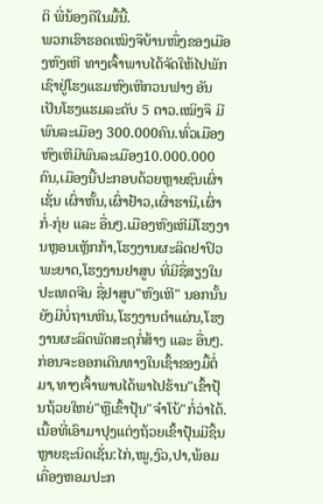ຕິ ພີ່ນ້ອງຄືໃນມື້ນີ້.
ພວກເຮົາຮອດເໝິງຈຶບ້ານໜຶ່ງຂອງເມືອງຫົງເຫີ ທາງເຈົ້າພາບໄດ້ຈັດໃຫ້ໄປພັກເຊົາຢູ່ໂຮງແຮມຫົງເຫີກວນຟາງ ອັນເປັນໂຮງແຮມລະດັບ 5 ດາວ.ເໝິງຈຶ ມີພົນລະເມືອງ 300.000ຄົນ.ທົ່ວເມືອງຫົງເຫີມີພົນລະເມືອງ10.000.000ຄົນ,ເມືອງນີ້ປະກອບດ້ວຍຫຼາຍຊົນເຜົ່າ ເຊັ່ນ ເຜົ່າຫັ້ນ,ເຜົ່າຢ້າວ,ເຜົ່າຮານີ,ເຜົ່າກໍ່-ກຸ່ຍ ແລະ ອື່ນໆ.ເມືອງຫົງເຫີມີໂຮງງານຫຼອນເຫັຼກກ້າ,ໂຮງງານຜະລິດຢາປົວພະຍາດ,ໂຮງງານຢາສູບ ທີ່ມີຊື່ສຽງໃນປະເທດຈີນ ຊື່ຢາສູບ"ຫົງເຫີ" ນອກນັ້ນ ຍັງມີບໍ່ຖານຫີນ,ໂຮງງານຕຳແຜ່ນ,ໂຮງງານຜະລິດພັດສະດຸກໍ່ສ້າງ ແລະ ອື່ນໆ.
ກ່ອນຈະອອກເດີນທາງໃນເຊົ້າຂອງມື້ຕໍ່ມາ,ທາງເຈົ້າພາບໄດ້ພາໄປຮ້ານ"ເຂົ້າປຸ້ນຖ້ວຍໃຫຍ່"ຫຼືເຂົ້າປຸ້ນ"ຈຳໂບ້"ກໍ່ວ່າໄດ້.ເນື້ອທີ່ເອົາມາປຸງແຕ່ງຖ້ວຍເຂົ້າປຸ້ນມີຊິ້ນຫຼາຍຊະນິດເຊັ່ນ:ໄກ່,ໝູ,ງົວ,ປາ,ພ້ອມເຄື່ອງຫອມປະກ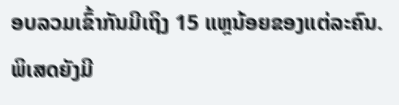ອບລວມເຂົ້າກັນມີເຖິງ 15 ແຫຼນ້ອຍຂອງແຕ່ລະຄົນ.ພິເສດຍັງມີ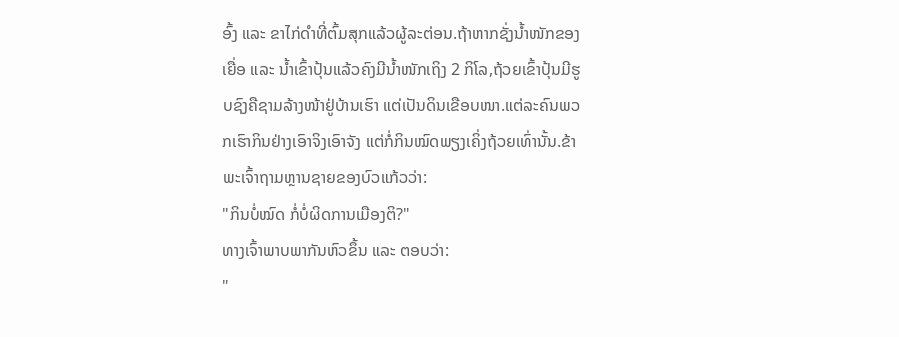ອົ້ງ ແລະ ຂາໄກ່ດຳທີ່ຕົ້ມສຸກແລ້ວຜູ້ລະຕ່ອນ.ຖ້າຫາກຊັ່ງນ້ຳໜັກຂອງເຍື່ອ ແລະ ນ້ຳເຂົ້າປຸ້ນແລ້ວຄົງມີນ້ຳໜັກເຖິງ 2 ກິໂລ,ຖ້ວຍເຂົ້າປຸ້ນມີຮູບຊົງຄືຊາມລ້າງໜ້າຢູ່ບ້ານເຮົາ ແຕ່ເປັນດິນເຂືອບໜາ.ແຕ່ລະຄົນພວກເຮົາກິນຢ່າງເອົາຈິງເອົາຈັງ ແຕ່ກໍ່ກິນໝົດພຽງເຄິ່ງຖ້ວຍເທົ່ານັ້ນ.ຂ້າພະເຈົ້າຖາມຫຼານຊາຍຂອງບົວແກ້ວວ່າ:
"ກິນບໍ່ໝົດ ກໍ່ບໍ່ຜິດການເມືອງຕິ?"
ທາງເຈົ້າພາບພາກັນຫົວຂຶ້ນ ແລະ ຕອບວ່າ:
"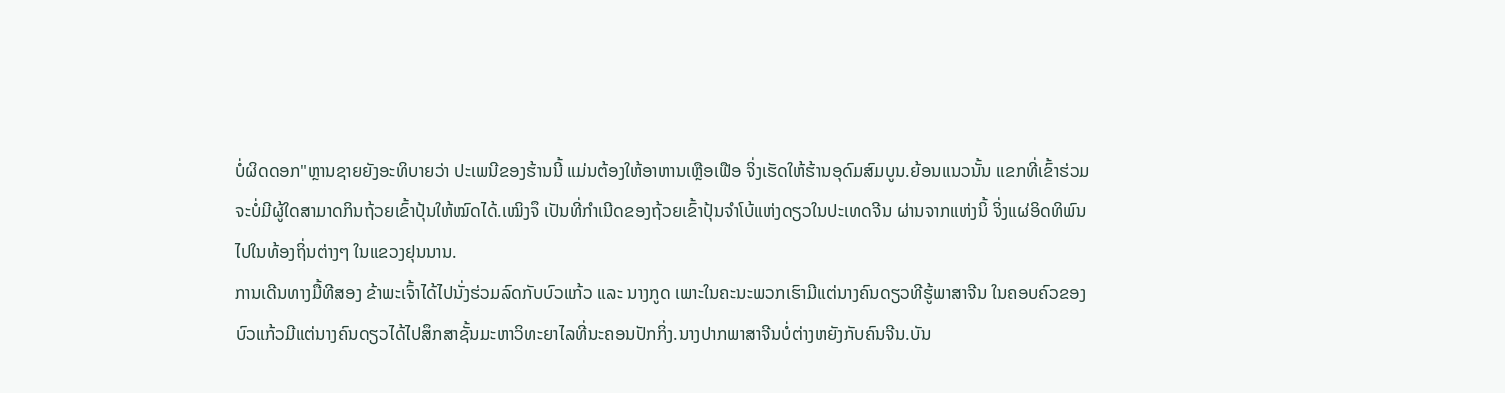ບໍ່ຜິດດອກ"ຫຼານຊາຍຍັງອະທິບາຍວ່າ ປະເພນີຂອງຮ້ານນີ້ ແມ່ນຕ້ອງໃຫ້ອາຫານເຫຼືອເຟືອ ຈິ່ງເຮັດໃຫ້ຮ້ານອຸດົມສົມບູນ.ຍ້ອນແນວນັ້ນ ແຂກທີ່ເຂົ້າຮ່ວມ ຈະບໍ່ມີຜູ້ໃດສາມາດກິນຖ້ວຍເຂົ້າປຸ້ນໃຫ້ໝົດໄດ້.ເໝິງຈຶ ເປັນທີ່ກຳເນີດຂອງຖ້ວຍເຂົ້າປຸ້ນຈຳໂບ້ແຫ່ງດຽວໃນປະເທດຈີນ ຜ່ານຈາກແຫ່ງນິ້ ຈິ່ງແຜ່ອິດທິພົນໄປໃນທ້ອງຖິ່ນຕ່າງໆ ໃນແຂວງຢຸນນານ.
ການເດີນທາງມື້ທີສອງ ຂ້າພະເຈົ້າໄດ້ໄປນັ່ງຮ່ວມລົດກັບບົວແກ້ວ ແລະ ນາງກູດ ເພາະໃນຄະນະພວກເຮົາມີແຕ່ນາງຄົນດຽວທີຮູ້ພາສາຈີນ ໃນຄອບຄົວຂອງບົວແກ້ວມີແຕ່ນາງຄົນດຽວໄດ້ໄປສຶກສາຊັ້ນມະຫາວິທະຍາໄລທີ່ນະຄອນປັກກິ່ງ.ນາງປາກພາສາຈີນບໍ່ຕ່າງຫຍັງກັບຄົນຈີນ.ບັນ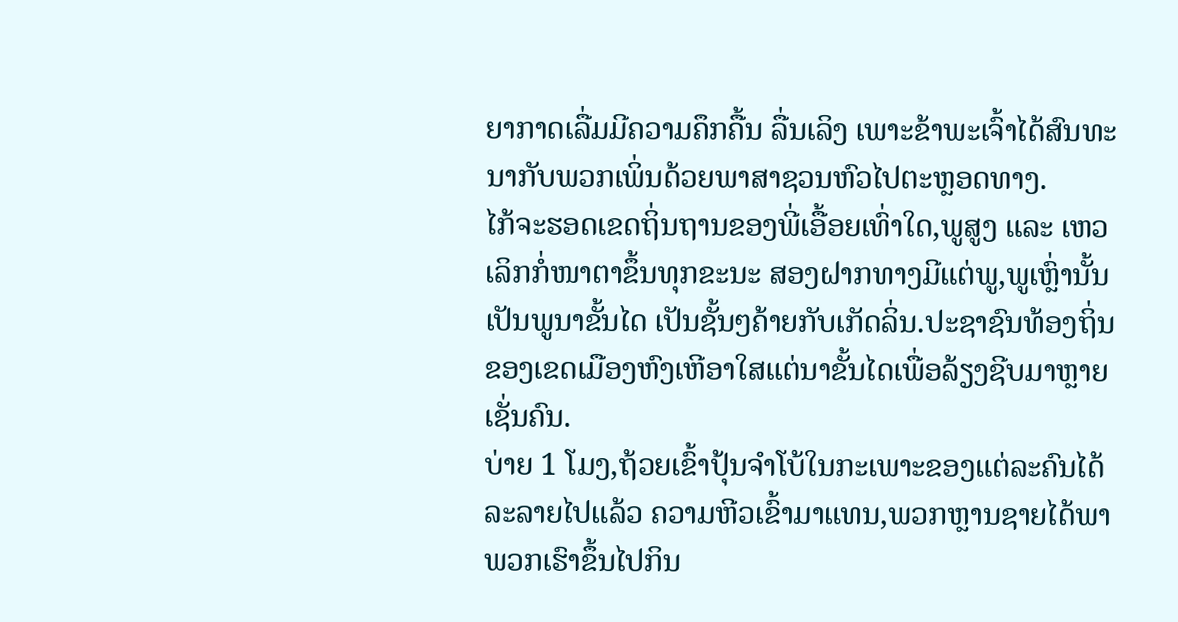ຍາກາດເລື່ມມີຄວາມຄຶກຄື້ນ ລື່ນເລິງ ເພາະຂ້າພະເຈົ້າໄດ້ສົນທະນາກັບພວກເພິ່ນດ້ວຍພາສາຊວນຫົວໄປຕະຫຼອດທາງ.
ໄກ້ຈະຮອດເຂດຖິ່ນຖານຂອງພີ່ເອື້ອຍເທົ່າໃດ,ພູສູງ ແລະ ເຫວເລິກກໍ່ໜາຕາຂຶ້ນທຸກຂະນະ ສອງຝາກທາງມີແຕ່ພູ,ພູເຫຼົ່ານັ້ນເປັນພູນາຂັ້ນໄດ ເປັນຊັ້ນໆຄ້າຍກັບເກັດລິ່ນ.ປະຊາຊົນທ້ອງຖິ່ນຂອງເຂດເມືອງຫົງເຫີອາໃສແຕ່ນາຂັ້ນໄດເພື່ອລ້ຽງຊີບມາຫຼາຍເຊັ່ນຄົນ.
ບ່າຍ 1 ໂມງ,ຖ້ວຍເຂົ້າປຸ້ນຈຳໂບ້ໃນກະເພາະຂອງແຕ່ລະຄົນໄດ້ລະລາຍໄປແລ້ວ ຄວາມຫີວເຂົ້າມາແທນ,ພວກຫຼານຊາຍໄດ້ພາພວກເຮົາຂຶ້ນໄປກິນ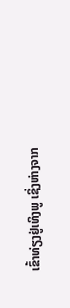ເຂົ້າທ່ຽງຢູ່ເທິງພູ ເຊິ່ງຫ່າງຈາກ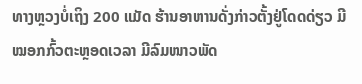ທາງຫຼວງບໍ່ເຖິງ 200 ແມັດ ຮ້ານອາຫານດັ່ງກ່າວຕັ້ງຢູ່ໂດດດ່ຽວ ມີໝອກກົ້ວຕະຫຼອດເວລາ ມີລົມໜາວພັດ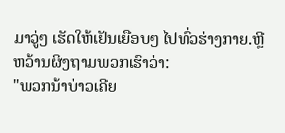ມາວູ່ໆ ເຮັດໃຫ້ເຢັນເຍືອບໆ ໄປທົ່ວຮ່າງກາຍ.ຫຼີຫວ້ານຜິງຖາມພວກເຮົາວ່າ:
"ພວກນ້າບ່າວເຄີຍ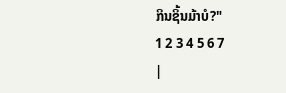ກິນຊິ້ນມ້າບໍ?"
1 2 3 4 5 6 7
|